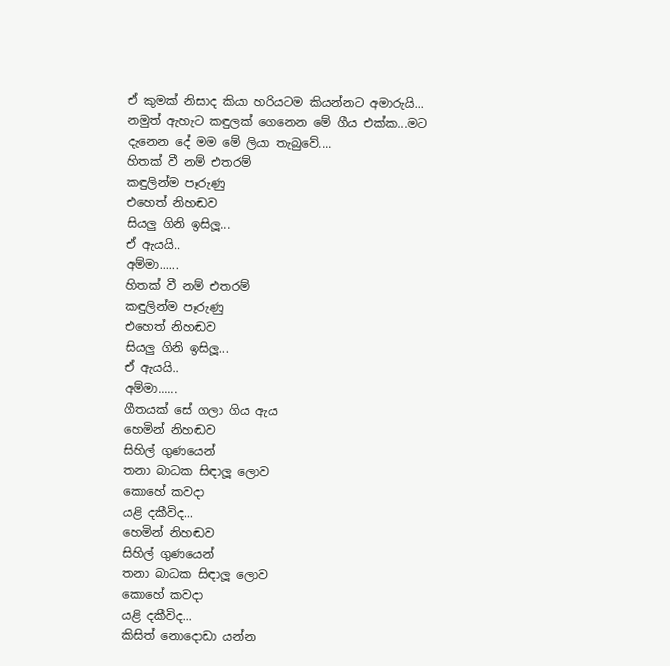ඒ කුමක් නිසාද කියා හරියටම කියන්නට අමාරුයි...
නමුත් ඇහැට කඳුලක් ගෙනෙන මේ ගීය එක්ක...මට දැනෙන දේ මම මේ ලියා තැබුවේ....
හිතක් වී නම් එතරම්
කඳුලින්ම පෑරුණු
එහෙත් නිහඬව
සියලු ගිනි ඉසිලූ...
ඒ ඇයයි..
අම්මා......
හිතක් වී නම් එතරම්
කඳුලින්ම පෑරුණු
එහෙත් නිහඬව
සියලු ගිනි ඉසිලූ...
ඒ ඇයයි..
අම්මා......
ගීතයක් සේ ගලා ගිය ඇය
හෙමින් නිහඬව
සිහිල් ගුණයෙන්
තනා බාධක සිඳාලූ ලොව
කොහේ කවදා
යළි දකීවිද...
හෙමින් නිහඬව
සිහිල් ගුණයෙන්
තනා බාධක සිඳාලූ ලොව
කොහේ කවදා
යළි දකීවිද...
කිසිත් නොදොඩා යන්න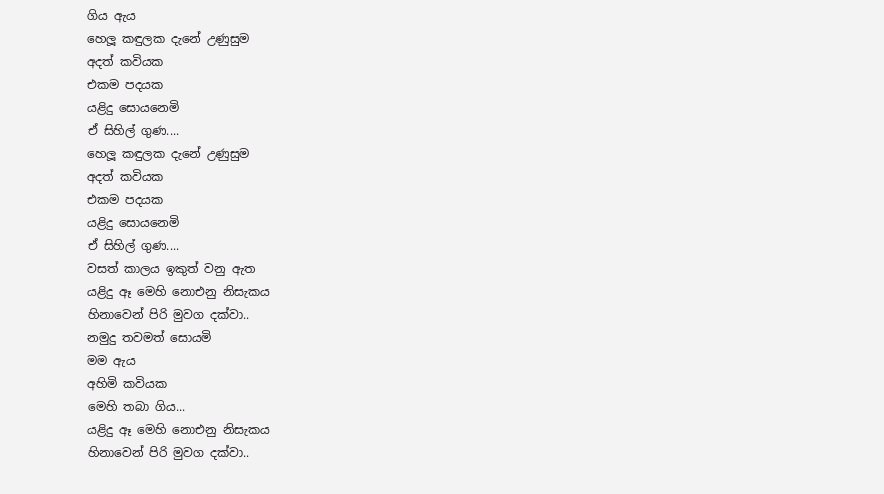ගිය ඇය
හෙලූ කඳුලක දැනේ උණුසුම
අදත් කවියක
එකම පදයක
යළිදු සොයනෙමි
ඒ සිහිල් ගුණ....
හෙලූ කඳුලක දැනේ උණුසුම
අදත් කවියක
එකම පදයක
යළිදු සොයනෙමි
ඒ සිහිල් ගුණ....
වසත් කාලය ඉකුත් වනු ඇත
යළිදු ඈ මෙහි නොඑනු නිසැකය
හිනාවෙන් පිරි මුවග දක්වා..
නමුදු තවමත් සොයමි
මම ඇය
අහිමි කවියක
මෙහි තබා ගිය...
යළිදු ඈ මෙහි නොඑනු නිසැකය
හිනාවෙන් පිරි මුවග දක්වා..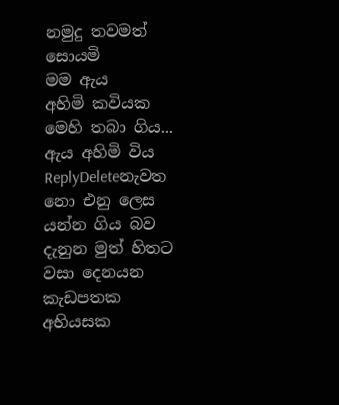නමුදු තවමත් සොයමි
මම ඇය
අහිමි කවියක
මෙහි තබා ගිය...
ඇය අහිමි විය
ReplyDeleteනැවත නො එනු ලෙස
යන්න ගිය බව
දැනුන මුත් හිතට
වසා දෙනයන
කැඩපතක
අභියසක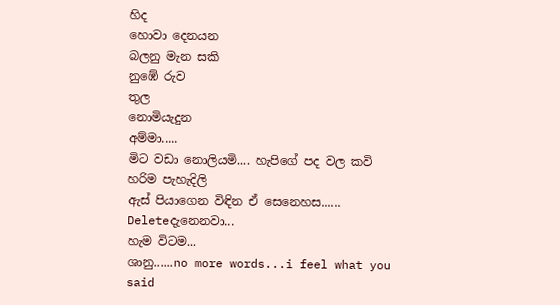හිද
හොවා දෙනයන
බලනු මැන සකි
නුඹේ රුව
තුල
නොමියැදුන
අම්මා.....
මිට වඩා නොලියමි.... හැපිගේ පද වල කවි හරිම පැහැදිලි
ඇස් පියාගෙන විඳින ඒ සෙනෙහස......
Deleteදැනෙනවා...
හැම විටම...
ශානු......no more words...i feel what you said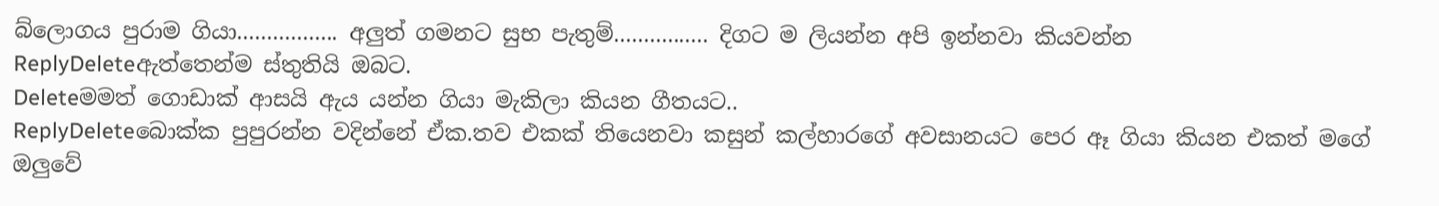බ්ලොගය පුරාම ගියා................. අලුත් ගමනට සුභ පැතුම්................ දිගට ම ලියන්න අපි ඉන්නවා කියවන්න
ReplyDeleteඇත්තෙන්ම ස්තුතියි ඔබට.
Deleteමමත් ගොඩාක් ආසයි ඇය යන්න ගියා මැකිලා කියන ගීතයට..
ReplyDeleteබොක්ක පුපුරන්න වදින්නේ ඒක.තව එකක් තියෙනවා කසුන් කල්හාරගේ අවසානයට පෙර ඈ ගියා කියන එකත් මගේ ඔලුවේ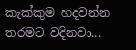කැක්කුම හදවන්න තරමට වදිනවා...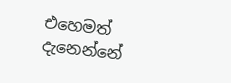එහෙමත් දැනෙන්නේ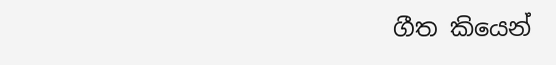ගීත කියෙන්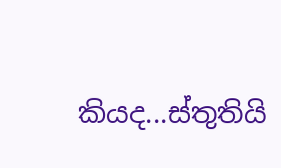කියද...ස්තුතියි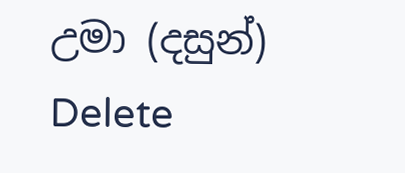උමා (දසුන්)
Delete